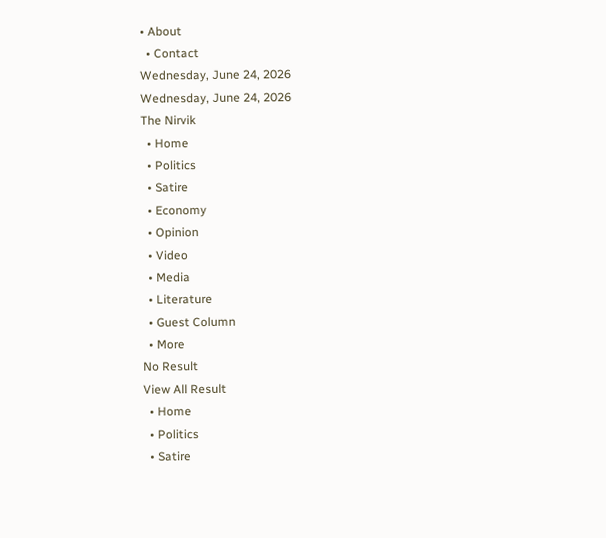• About
  • Contact
Wednesday, June 24, 2026
Wednesday, June 24, 2026
The Nirvik
  • Home
  • Politics
  • Satire
  • Economy
  • Opinion
  • Video
  • Media
  • Literature
  • Guest Column
  • More
No Result
View All Result
  • Home
  • Politics
  • Satire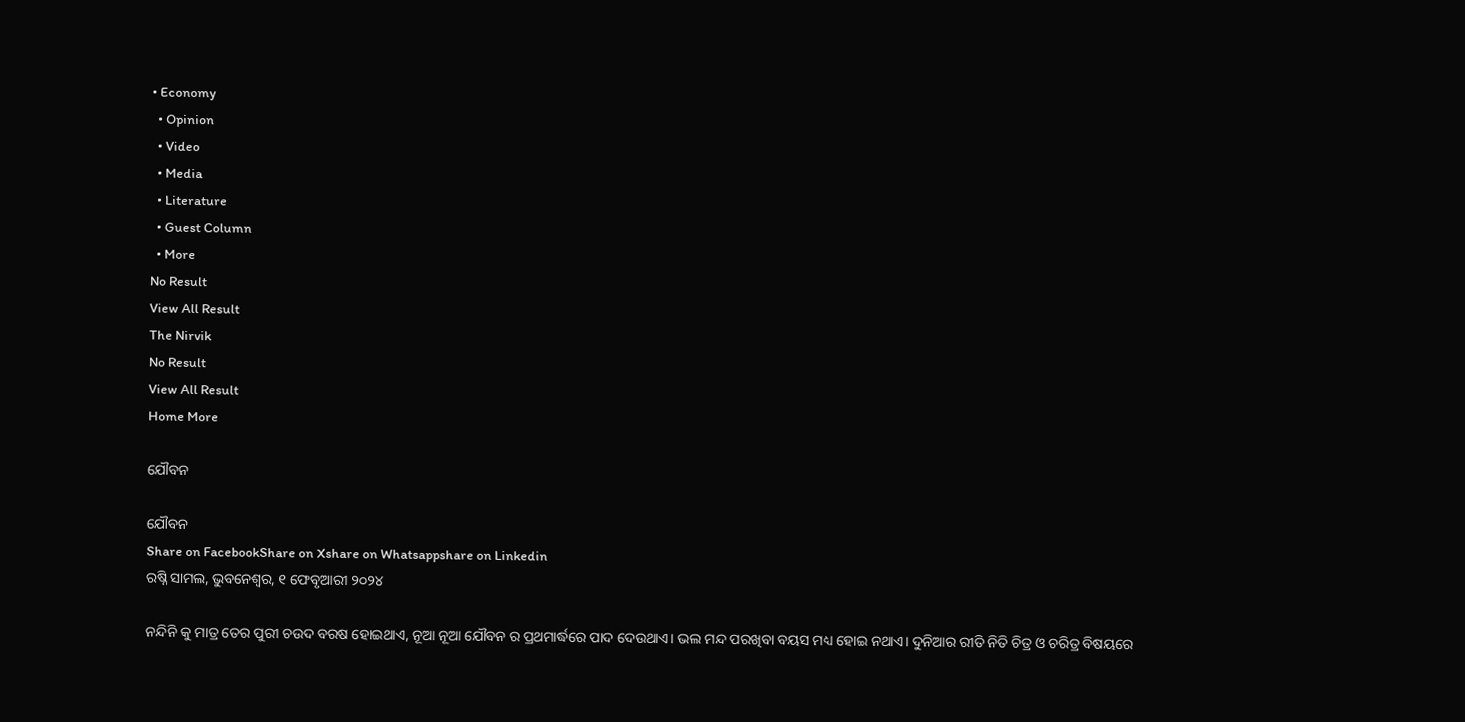• Economy
  • Opinion
  • Video
  • Media
  • Literature
  • Guest Column
  • More
No Result
View All Result
The Nirvik
No Result
View All Result
Home More

ଯୌବନ

ଯୌବନ
Share on FacebookShare on Xshare on Whatsappshare on Linkedin
ରଷ୍ନି ସାମଲ, ଭୁବନେଶ୍ଵର, ୧ ଫେବୃଆରୀ ୨୦୨୪

ନନ୍ଦିନି କୁ ମାତ୍ର ତେର ପୁରୀ ଚଉଦ ବରଷ ହୋଇଥାଏ, ନୂଆ ନୂଆ ଯୌବନ ର ପ୍ରଥମାର୍ଦ୍ଧରେ ପାଦ ଦେଉଥାଏ। ଭଲ ମନ୍ଦ ପରଖିବା ବୟସ ମଧ୍ୟ ହୋଇ ନଥାଏ। ଦୁନିଆର ରୀତି ନିତି ଚିତ୍ର ଓ ଚରିତ୍ର ବିଷୟରେ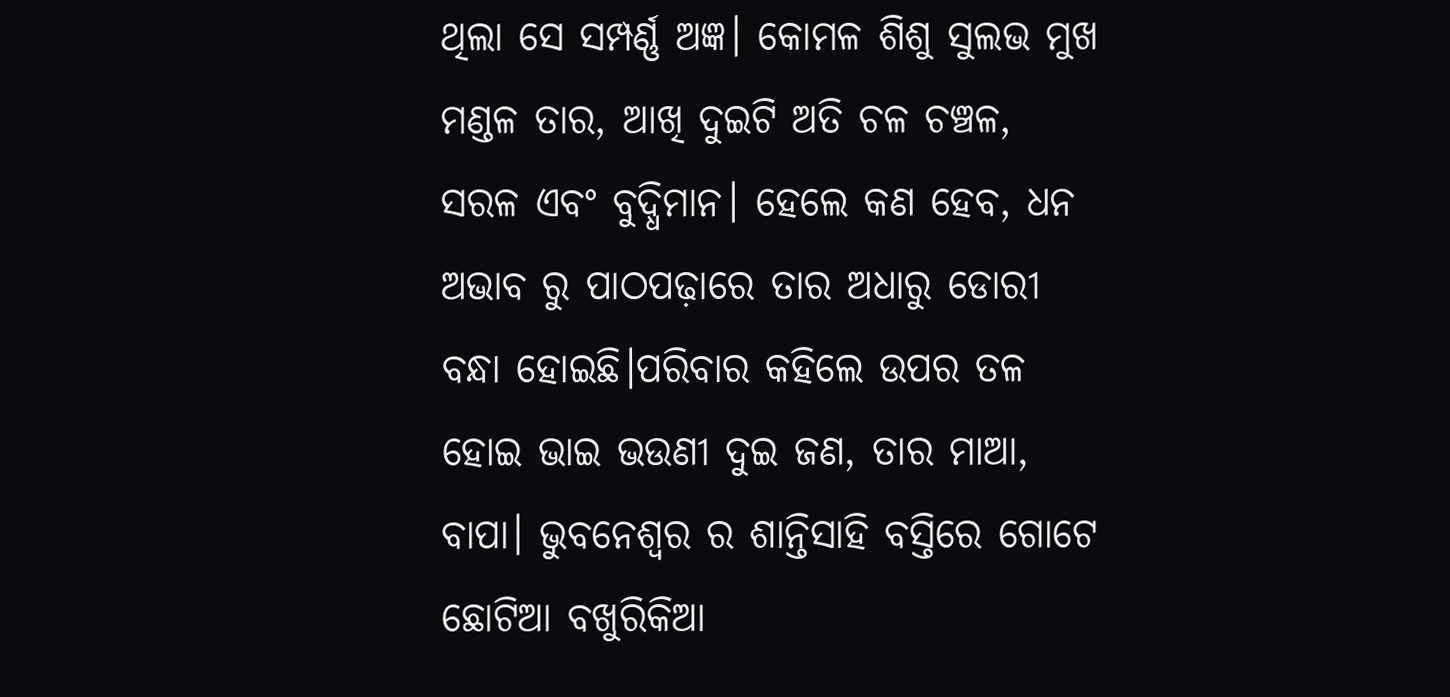ଥିଲା ସେ ସମ୍ପର୍ଣ୍ଣ ଅଜ୍ଞ। କୋମଳ ଶିଶୁ ସୁଲଭ ମୁଖ ମଣ୍ଡଳ ତାର, ଆଖି ଦୁଇଟି ଅତି ଚଳ ଚଞ୍ଚଳ, ସରଳ ଏବଂ ବୁଦ୍ଧିମାନ। ହେଲେ କଣ ହେବ, ଧନ ଅଭାବ ରୁ ପାଠପଢ଼ାରେ ତାର ଅଧାରୁ ଡୋରୀ ବନ୍ଧା ହୋଇଛି।ପରିବାର କହିଲେ ଉପର ତଳ ହୋଇ ଭାଇ ଭଉଣୀ ଦୁଇ ଜଣ, ତାର ମାଆ, ବାପା। ଭୁବନେଶ୍ୱର ର ଶାନ୍ତିସାହି ବସ୍ତିରେ ଗୋଟେ ଛୋଟିଆ ବଖୁରିକିଆ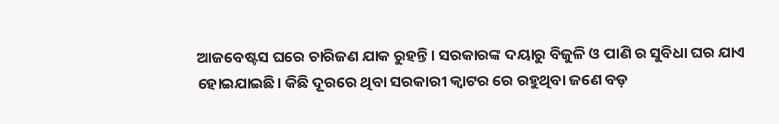ଆଜବେଷ୍ଟସ ଘରେ ଚାରିଜଣ ଯାକ ରୁହନ୍ତି। ସରକାରଙ୍କ ଦୟାରୁ ବିଜୁଳି ଓ ପାଣି ର ସୁବିଧା ଘର ଯାଏ ହୋଇଯାଇଛି। କିଛି ଦୂରରେ ଥିବା ସରକାରୀ କ୍ୱାଟର ରେ ରହୁଥିବା ଜଣେ ବଡ଼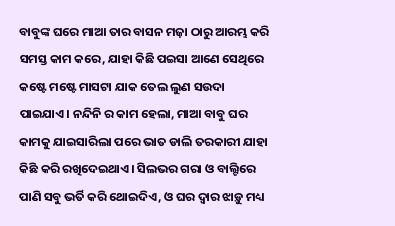ବାବୁଙ୍କ ଘରେ ମାଆ ତାର ବାସନ ମଜ଼ା ଠାରୁ ଆରମ୍ଭ କରି ସମସ୍ତ କାମ କରେ, ଯାହା କିଛି ପଇସା ଆଣେ ସେଥିରେ କଷ୍ଟେ ମଷ୍ଟେ ମାସଟା ଯାକ ତେଲ ଲୁଣ ସଉଦା ପାଇଯାଏ। ନନ୍ଦିନି ର କାମ ହେଲା, ମାଆ ବାବୁ ଘର କାମକୁ ଯାଇସାରିଲା ପରେ ଭାତ ଡାଲି ତରକାରୀ ଯାହା କିଛି କରି ରଖିଦେଇଥାଏ। ସିଲଭର ଗରା ଓ ବାଲ୍ଟିରେ ପାଣି ସବୁ ଭର୍ତି କରି ଥୋଇଦିଏ, ଓ ଘର ଦ୍ୱାର ଝାଡ଼ୁ ମଧ୍ୟ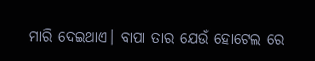ମାରି ଦେଇଥାଏ। ବାପା ତାର ଯେଉଁ ହୋଟେଲ ରେ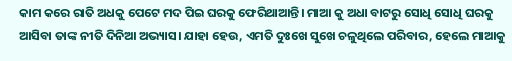କାମ କରେ ରାତି ଅଧକୁ ପେଟେ ମଦ ପିଇ ଘରକୁ ଫେରିଥାଆନ୍ତି। ମାଆ କୁ ଅଧା ବାଟରୁ ସୋଧି ସୋଧି ଘରକୁ ଆସିବା ତାଙ୍କ ନୀତି ଦିନିଆ ଅଭ୍ୟାସ। ଯାହା ହେଉ, ଏମତି ଦୁଃଖେ ସୁଖେ ଚଳୁଥିଲେ ପରିବାର, ହେଲେ ମାଆକୁ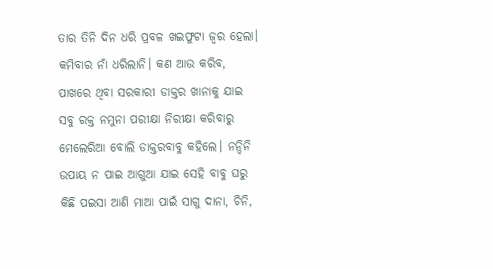ତାର ତିନି ଦିନ ଧରି ପ୍ରବଳ ଖଇଫୁଟା ଜ୍ଵର ହେଲା। କମିବାର ନାଁ ଧରିଲାନି। କଣ ଆଉ କରିବ, ପାଖରେ ଥିବା ସରକାରୀ ଡାକ୍ତର ଖାନାକୁ ଯାଇ ସବୁ ରକ୍ତ ନମୁନା ପରୀକ୍ଷା ନିରୀକ୍ଷା କରିବାରୁ ମେଲେରିଆ ବୋଲି ଡାକ୍ତରବାବୁ କହିଲେ। ନନ୍ଦିନି ଉପାୟ ନ ପାଇ ଆଗୁଆ ଯାଇ ସେହି ବାବୁ ଘରୁ କିଛି ପଇସା ଆଣି ମାଆ ପାଇଁ ସାଗୁ ଦାନା, ଚିନି,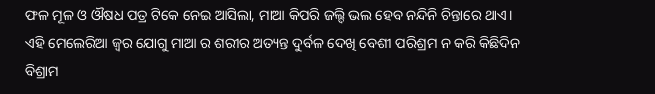ଫଳ ମୂଳ ଓ ଔଷଧ ପତ୍ର ଟିକେ ନେଇ ଆସିଲା, ମାଆ କିପରି ଜଲ୍ଦି ଭଲ ହେବ ନନ୍ଦିନି ଚିନ୍ତାରେ ଥାଏ। ଏହି ମେଲେରିଆ ଜ୍ଵର ଯୋଗୁ ମାଆ ର ଶରୀର ଅତ୍ୟନ୍ତ ଦୁର୍ବଳ ଦେଖି ବେଶୀ ପରିଶ୍ରମ ନ କରି କିଛିଦିନ ବିଶ୍ରାମ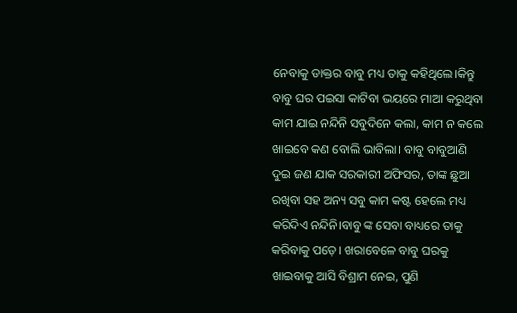ନେବାକୁ ଡାକ୍ତର ବାବୁ ମଧ୍ୟ ତାକୁ କହିଥିଲେ।କିନ୍ତୁ ବାବୁ ଘର ପଇସା କାଟିବା ଭୟରେ ମାଆ କରୁଥିବା କାମ ଯାଇ ନନ୍ଦିନି ସବୁଦିନେ କଲା, କାମ ନ କଲେ ଖାଇବେ କଣ ବୋଲି ଭାବିଲା। ବାବୁ ବାବୁଆଣି ଦୁଇ ଜଣ ଯାକ ସରକାରୀ ଅଫିସର, ତାଙ୍କ ଛୁଆ ରଖିବା ସହ ଅନ୍ୟ ସବୁ କାମ କଷ୍ଟ ହେଲେ ମଧ୍ୟ କରିଦିଏ ନନ୍ଦିନି।ବାବୁ ଙ୍କ ସେବା ବାଧ୍ୟରେ ତାକୁ କରିବାକୁ ପଡ଼େ। ଖରାବେଳେ ବାବୁ ଘରକୁ ଖାଇବାକୁ ଆସି ବିଶ୍ରାମ ନେଇ, ପୁଣି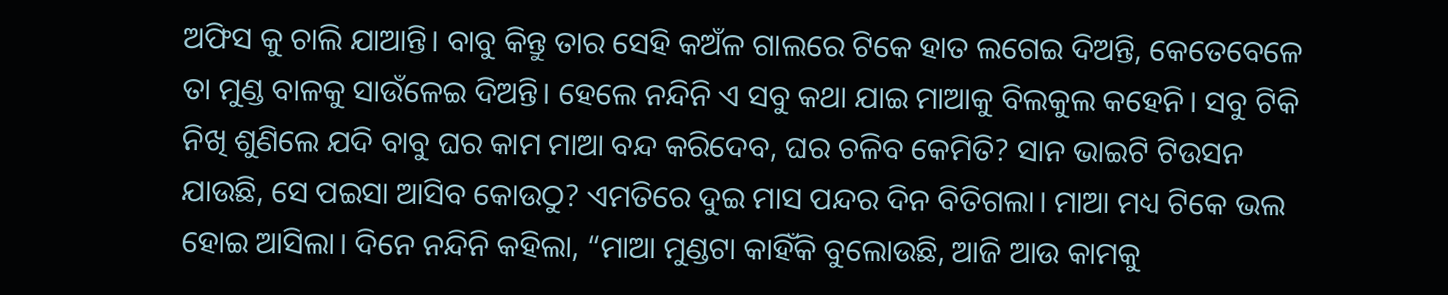ଅଫିସ କୁ ଚାଲି ଯାଆନ୍ତି। ବାବୁ କିନ୍ତୁ ତାର ସେହି କଅଁଳ ଗାଲରେ ଟିକେ ହାତ ଲଗେଇ ଦିଅନ୍ତି, କେତେବେଳେ ତା ମୁଣ୍ଡ ବାଳକୁ ସାଉଁଳେଇ ଦିଅନ୍ତି। ହେଲେ ନନ୍ଦିନି ଏ ସବୁ କଥା ଯାଇ ମାଆକୁ ବିଲକୁଲ କହେନି। ସବୁ ଟିକି ନିଖି ଶୁଣିଲେ ଯଦି ବାବୁ ଘର କାମ ମାଆ ବନ୍ଦ କରିଦେବ, ଘର ଚଳିବ କେମିତି? ସାନ ଭାଇଟି ଟିଉସନ ଯାଉଛି, ସେ ପଇସା ଆସିବ କୋଉଠୁ? ଏମତିରେ ଦୁଇ ମାସ ପନ୍ଦର ଦିନ ବିତିଗଲା। ମାଆ ମଧ୍ୟ ଟିକେ ଭଲ ହୋଇ ଆସିଲା। ଦିନେ ନନ୍ଦିନି କହିଲା, “ମାଆ ମୁଣ୍ଡଟା କାହିଁକି ବୁଲୋଉଛି, ଆଜି ଆଉ କାମକୁ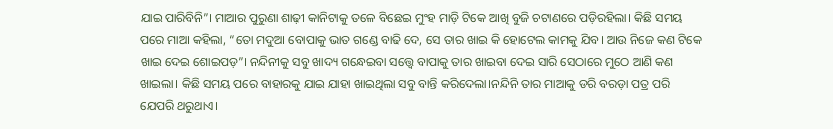ଯାଇ ପାରିବିନି”। ମାଆର ପୁରୁଣା ଶାଢ଼ୀ କାନିଟାକୁ ତଳେ ବିଛେଇ ମୁଂହ ମାଡ଼ି ଟିକେ ଆଖି ବୁଜି ଚଟାଣରେ ପଡ଼ିରହିଲା। କିଛି ସମୟ ପରେ ମାଆ କହିଲା, “ତୋ ମଦୁଆ ବୋପାକୁ ଭାତ ଗଣ୍ଡେ ବାଢି ଦେ, ସେ ତାର ଖାଇ କି ହୋଟେଲ କାମକୁ ଯିବ। ଆଉ ନିଜେ କଣ ଟିକେ ଖାଇ ଦେଇ ଶୋଇପଡ଼”। ନନ୍ଦିନୀକୁ ସବୁ ଖାଦ୍ୟ ଗନ୍ଧେଇବା ସତ୍ତ୍ୱେ ବାପାକୁ ତାର ଖାଇବା ଦେଇ ସାରି ସେଠାରେ ମୁଠେ ଆଣି କଣ ଖାଇଲା। କିଛି ସମୟ ପରେ ବାହାରକୁ ଯାଇ ଯାହା ଖାଇଥିଲା ସବୁ ବାନ୍ତି କରିଦେଲା।ନନ୍ଦିନି ତାର ମାଆକୁ ଡରି ବରଡ଼ା ପତ୍ର ପରି ଯେପରି ଥରୁଥାଏ।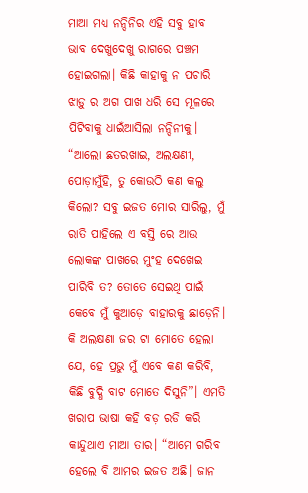ମାଆ ମଧ୍ୟ ନନ୍ଦିନିର ଏହି ସବୁ ହାବ ଭାବ ଦେଖୁଦେଖୁ ରାଗରେ ପଞ୍ଚମ ହୋଇଗଲା। କିଛି କାହାକୁ ନ ପଚାରି ଝାଡ଼ୁ ର ଅଗ ପାଖ ଧରି ସେ ମୂଳରେ ପିଟିବାକୁ ଧାଇଁଆସିଲା ନନ୍ଦିନୀକୁ। “ଆଲୋ ଛତରଖାଇ, ଅଲକ୍ଷଣୀ, ପୋଡ଼ାମୁଁହି, ତୁ କୋଉଠି କଣ କଲୁ କିଲୋ? ସବୁ ଇଜତ ମୋର ସାରିଲୁ, ମୁଁ ରାତି ପାହିଲେ ଏ ବସ୍ତି ରେ ଆଉ ଲୋକଙ୍କ ପାଖରେ ମୁଂହ ଦେଖେଇ ପାରିବି ତ? ତୋତେ ସେଇଥି ପାଇଁ କେବେ ମୁଁ କୁଆଡ଼େ ବାହାରକୁ ଛାଡ଼େନି। କି ଅଲକ୍ଷଣା ଜର ଟା ମୋତେ ହେଲା ଯେ, ହେ ପ୍ରଭୁ ମୁଁ ଏବେ କଣ କରିବି, କିଛି ବୁଦ୍ଧି ବାଟ ମୋତେ ଦିସୁନି”। ଏମତି ଖରାପ ଭାଷା କହି ବଡ଼ ରଡି କରି କାନ୍ଦୁଥାଏ ମାଆ ତାର। “ଆମେ ଗରିବ ହେଲେ ବି ଆମର ଇଜତ ଅଛି। ଜାନ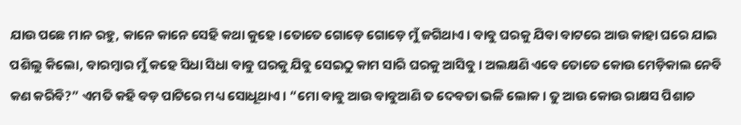ଯାଉ ପଛେ ମାନ ରହୁ, କାନେ କାନେ ସେହି କଥା କୁହେ।ତୋତେ ଗୋଡ଼େ ଗୋଡ଼େ ମୁଁ ଜଗିଥାଏ। ବାବୁ ଘରକୁ ଯିବା ବାଟରେ ଆଉ କାହା ଘରେ ଯାଇ ପଶିଲୁ କିଲୋ, ବାରମ୍ବାର ମୁଁ କହେ ସିଧା ସିଧା ବାବୁ ଘରକୁ ଯିବୁ ସେଇଠୁ କାମ ସାରି ଘରକୁ ଆସିବୁ। ଅଲକ୍ଷଣି ଏବେ ତୋତେ କୋଉ ମେଡ଼ିକାଲ ନେବି କଣ କରିବି?” ଏମତି କହି ବଡ଼ ପାଟିରେ ମଧ୍ୟ ସୋଧୂଥାଏ। “ମୋ ବାବୁ ଆଉ ବାବୁଆଣି ତ ଦେବତା ଭଳି ଲୋକ। ତୁ ଆଉ କୋଉ ରାକ୍ଷସ ପିଶାଚ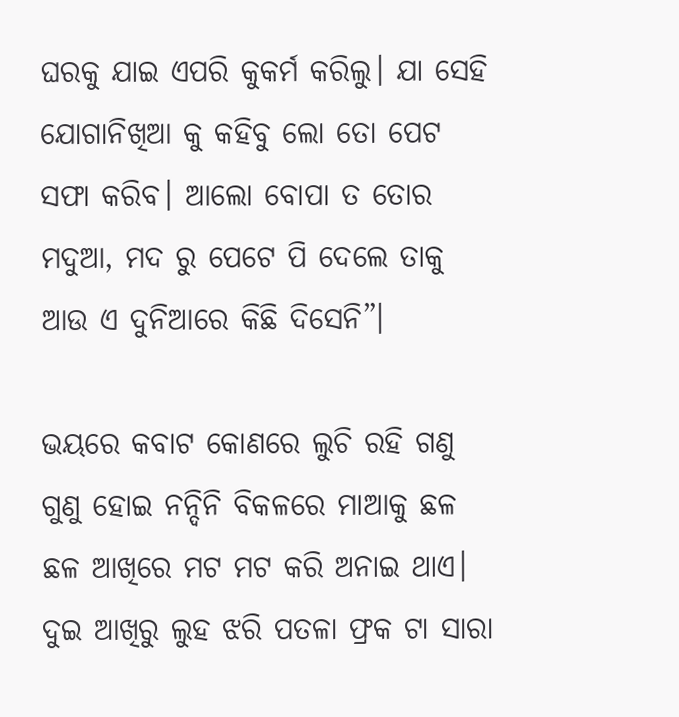ଘରକୁ ଯାଇ ଏପରି କୁକର୍ମ କରିଲୁ। ଯା ସେହି ଯୋଗାନିଖିଆ କୁ କହିବୁ ଲୋ ତୋ ପେଟ ସଫା କରିବ। ଆଲୋ ବୋପା ତ ତୋର ମଦୁଆ, ମଦ ରୁ ପେଟେ ପି ଦେଲେ ତାକୁ ଆଉ ଏ ଦୁନିଆରେ କିଛି ଦିସେନି”।

ଭୟରେ କବାଟ କୋଣରେ ଲୁଚି ରହି ଗଣୁ ଗୁଣୁ ହୋଇ ନନ୍ଦିନି ବିକଳରେ ମାଆକୁ ଛଳ ଛଳ ଆଖିରେ ମଟ ମଟ କରି ଅନାଇ ଥାଏ। ଦୁଇ ଆଖିରୁ ଲୁହ ଝରି ପତଳା ଫ୍ରକ ଟା ସାରା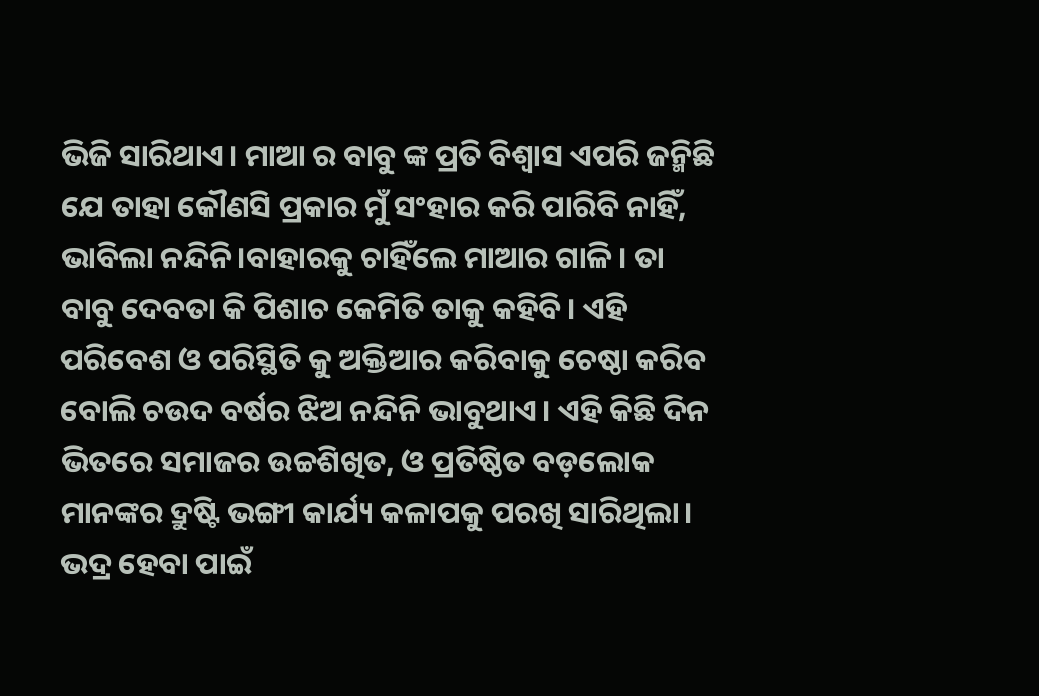ଭିଜି ସାରିଥାଏ। ମାଆ ର ବାବୁ ଙ୍କ ପ୍ରତି ବିଶ୍ଵାସ ଏପରି ଜନ୍ମିଛି ଯେ ତାହା କୌଣସି ପ୍ରକାର ମୁଁ ସଂହାର କରି ପାରିବି ନାହିଁ, ଭାବିଲା ନନ୍ଦିନି।ବାହାରକୁ ଚାହିଁଲେ ମାଆର ଗାଳି। ତା ବାବୁ ଦେବତା କି ପିଶାଚ କେମିତି ତାକୁ କହିବି। ଏହି ପରିବେଶ ଓ ପରିସ୍ଥିତି କୁ ଅକ୍ତିଆର କରିବାକୁ ଚେଷ୍ଠା କରିବ ବୋଲି ଚଉଦ ବର୍ଷର ଝିଅ ନନ୍ଦିନି ଭାବୁଥାଏ। ଏହି କିଛି ଦିନ ଭିତରେ ସମାଜର ଉଚ୍ଚଶିଖିତ, ଓ ପ୍ରତିଷ୍ଠିତ ବଡ଼ଲୋକ ମାନଙ୍କର ଦ୍ରୁଷ୍ଟି ଭଙ୍ଗୀ କାର୍ଯ୍ୟ କଳାପକୁ ପରଖି ସାରିଥିଲା। ଭଦ୍ର ହେବା ପାଇଁ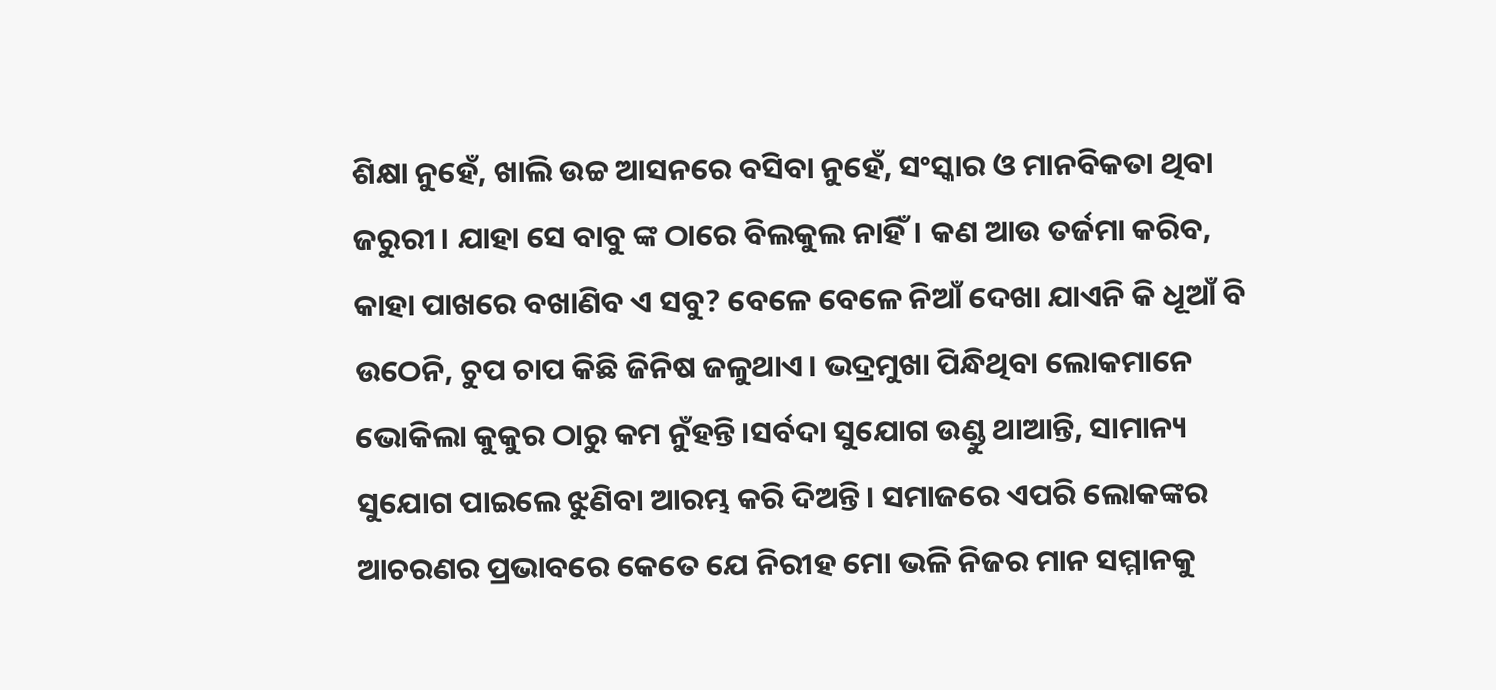ଶିକ୍ଷା ନୁହେଁ, ଖାଲି ଉଚ୍ଚ ଆସନରେ ବସିବା ନୁହେଁ, ସଂସ୍କାର ଓ ମାନବିକତା ଥିବା ଜରୁରୀ। ଯାହା ସେ ବାବୁ ଙ୍କ ଠାରେ ବିଲକୁଲ ନାହିଁ। କଣ ଆଉ ତର୍ଜମା କରିବ, କାହା ପାଖରେ ବଖାଣିବ ଏ ସବୁ? ବେଳେ ବେଳେ ନିଆଁ ଦେଖା ଯାଏନି କି ଧୂଆଁ ବି ଉଠେନି, ଚୁପ ଚାପ କିଛି ଜିନିଷ ଜଳୁଥାଏ। ଭଦ୍ରମୁଖା ପିନ୍ଧିଥିବା ଲୋକମାନେ ଭୋକିଲା କୁକୁର ଠାରୁ କମ ନୁଁହନ୍ତି।ସର୍ବଦା ସୁଯୋଗ ଉଣ୍ଡୁ ଥାଆନ୍ତି, ସାମାନ୍ୟ ସୁଯୋଗ ପାଇଲେ ଝୁଣିବା ଆରମ୍ଭ କରି ଦିଅନ୍ତି। ସମାଜରେ ଏପରି ଲୋକଙ୍କର ଆଚରଣର ପ୍ରଭାବରେ କେତେ ଯେ ନିରୀହ ମୋ ଭଳି ନିଜର ମାନ ସମ୍ମାନକୁ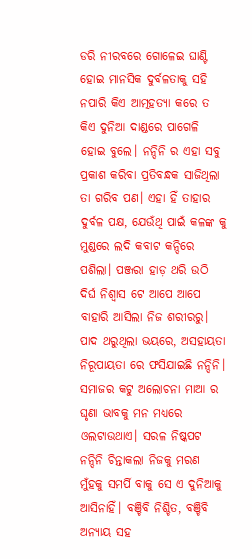ଡରି ନୀରବରେ ଗୋଳେଇ ଘାଣ୍ଟି ହୋଇ ମାନସିକ ଦୁର୍ବଳତାକୁ ସହି ନପାରି କିଏ ଆତ୍ମହତ୍ୟା କରେ ତ କିଏ ଦୁନିଆ ଦାଣ୍ଡରେ ପାଗେଳି ହୋଇ ବୁଲେ। ନନ୍ଦିନି ର ଏହା ସବୁ ପ୍ରକାଶ କରିବା ପ୍ରତିବନ୍ଧକ ସାଜିଥିଲା ତା ଗରିବ ପଣ। ଏହା ହିଁ ତାହାର ଦୁର୍ବଳ ପକ୍ଷ, ଯେଉଁଥି ପାଇଁ କଳଙ୍କ କୁ ମୁଣ୍ଡରେ ଲଦି କବାଟ କନ୍ଦିରେ ପଶିଲା। ପଞ୍ଜରା ହାଡ଼ ଥରି ଉଠି ଦିର୍ଘ ନିଶ୍ଵାସ ଟେ ଆପେ ଆପେ ବାହାରି ଆସିଲା ନିଜ ଶରୀରରୁ। ପାଦ ଥରୁଥିଲା ଭୟରେ, ଅସହାୟତା ନିରୂପାୟତା ରେ ଫସିଯାଇଛି ନନ୍ଦିନି। ସମାଜର କଟୁ ଅଲୋଚନା ମାଆ ର ଘୃଣା ଭାବକୁ ମନ ମଧ୍ୟରେ ଓଲଟାଉଥାଏ। ସରଳ ନିଷ୍କପଟ ନନ୍ଦିନି ଚିନ୍ତାକଲା ନିଜକୁ ମରଣ ମୁଁହକୁ ସମର୍ପି ବାକୁ ସେ ଏ ଦୁନିଆକୁ ଆସିନାହିଁ। ବଞ୍ଚିବି ନିଶ୍ଚିତ, ବଞ୍ଚିବି ଅନ୍ୟାୟ ସହ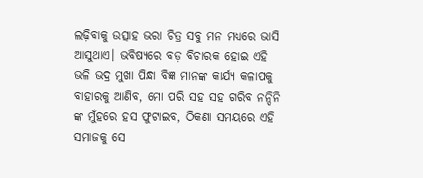ଲଢ଼ିବାକୁ ଉତ୍ସାହ ଭରା ଚିତ୍ର ସବୁ ମନ ମଧ୍ୟରେ ଭାସି ଆସୁଥାଏ। ଭବିଷ୍ୟରେ ବଡ଼ ବିଚାରକ ହୋଇ ଏହି ଭଳି ଭଦ୍ର ମୁଖା ପିନ୍ଧା ବିଜ୍ଞ ମାନଙ୍କ କାର୍ଯ୍ୟ କଳାପକୁ ବାହାରକୁ ଆଣିବ, ମୋ ପରି ସହ ସହ ଗରିବ ନନ୍ଦିନି ଙ୍କ ମୁଁହରେ ହସ ଫୁଟାଇବ, ଠିକଣା ସମୟରେ ଏହି ସମାଜକୁ ସେ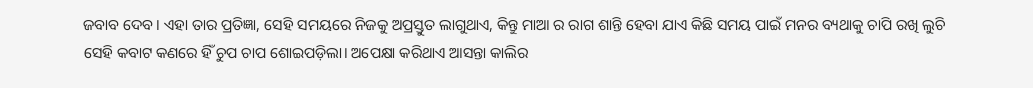ଜବାବ ଦେବ। ଏହା ତାର ପ୍ରତିଜ୍ଞା, ସେହି ସମୟରେ ନିଜକୁ ଅପ୍ରସ୍ତୁତ ଲାଗୁଥାଏ, କିନ୍ତୁ ମାଆ ର ରାଗ ଶାନ୍ତି ହେବା ଯାଏ କିଛି ସମୟ ପାଇଁ ମନର ବ୍ୟଥାକୁ ଚାପି ରଖି ଲୁଚି ସେହି କବାଟ କଣରେ ହିଁ ଚୁପ ଚାପ ଶୋଇପଡ଼ିଲା। ଅପେକ୍ଷା କରିଥାଏ ଆସନ୍ତା କାଲିର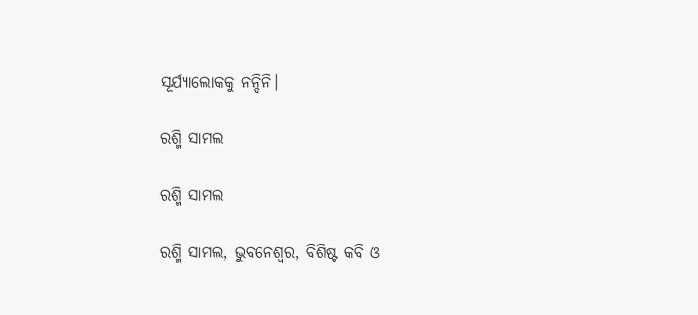ସୂର୍ଯ୍ୟାଲୋକକୁ ନନ୍ଦିନି।

ରଶ୍ମି ସାମଲ

ରଶ୍ମି ସାମଲ

ରଶ୍ମି ସାମଲ, ଭୁବନେଶ୍ୱର, ବିଶିଷ୍ଟ କବି ଓ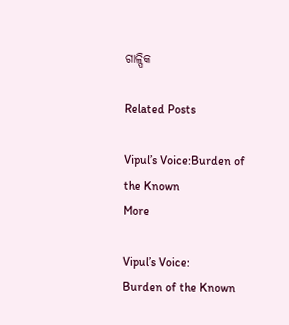ଗାଳ୍ପିକ

Related Posts

Vipul’s Voice:Burden of the Known
More

Vipul’s Voice:
Burden of the Known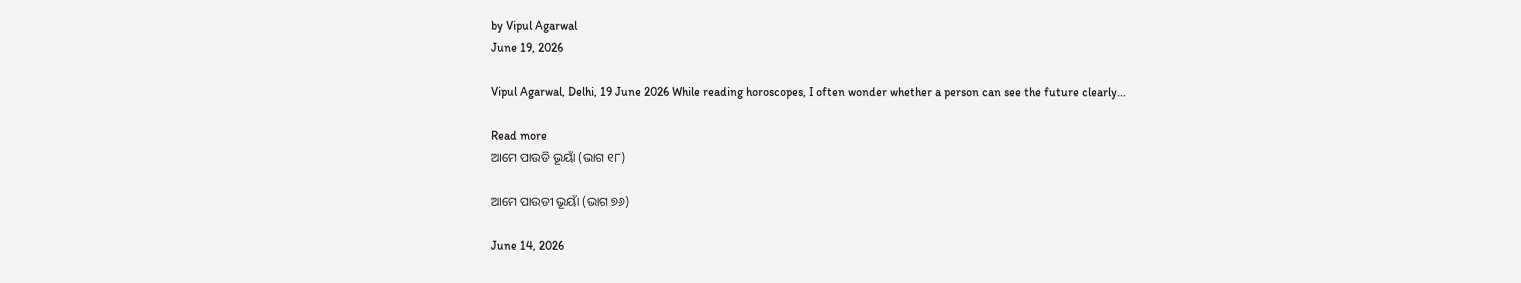by Vipul Agarwal
June 19, 2026

Vipul Agarwal, Delhi, 19 June 2026 While reading horoscopes, I often wonder whether a person can see the future clearly...

Read more
ଆମେ ପାଉଡି ଭୂୟାଁ (ଭାଗ ୧୮)

ଆମେ ପାଉଡୀ ଭୂୟାଁ (ଭାଗ ୭୬)

June 14, 2026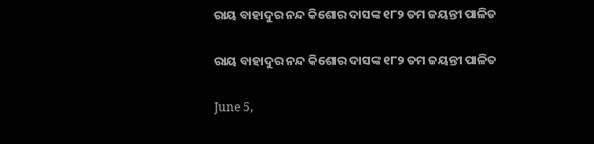ରାୟ ବାହାଦୁର ନନ୍ଦ କିଶୋର ଦାସଙ୍କ ୧୮୨ ତମ ଜୟନ୍ତୀ ପାଳିତ

ରାୟ ବାହାଦୁର ନନ୍ଦ କିଶୋର ଦାସଙ୍କ ୧୮୨ ତମ ଜୟନ୍ତୀ ପାଳିତ

June 5,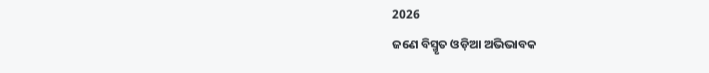2026
ଜଣେ ବିସ୍ମୃତ ଓଡ଼ିଆ ଅଭିଭାବକ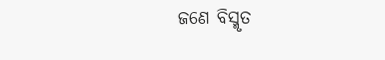ଜଣେ ବିସ୍ମୃତ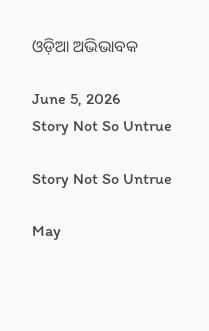ଓଡ଼ିଆ ଅଭିଭାବକ

June 5, 2026
Story Not So Untrue

Story Not So Untrue

May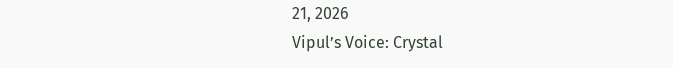21, 2026
Vipul’s Voice: Crystal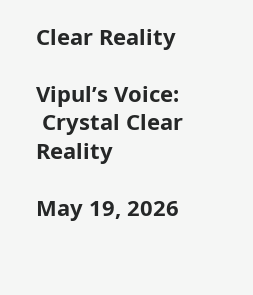Clear Reality

Vipul’s Voice:
 Crystal Clear Reality

May 19, 2026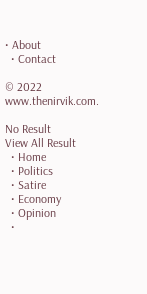• About
  • Contact

© 2022 www.thenirvik.com.

No Result
View All Result
  • Home
  • Politics
  • Satire
  • Economy
  • Opinion
  •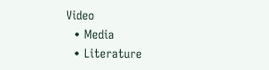Video
  • Media
  • Literature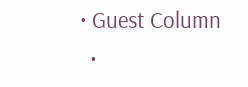• Guest Column
  •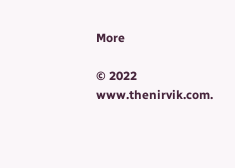More

© 2022 www.thenirvik.com.